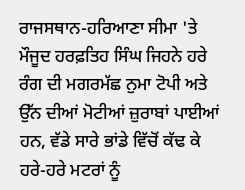ਰਾਜਸਥਾਨ-ਹਰਿਆਣਾ ਸੀਮਾ 'ਤੇ ਮੌਜੂਦ ਹਰਫ਼ਤਿਹ ਸਿੰਘ ਜਿਹਨੇ ਹਰੇ ਰੰਗ ਦੀ ਮਗਰਮੱਛ ਨੁਮਾ ਟੋਪੀ ਅਤੇ ਉੱਨ ਦੀਆਂ ਮੋਟੀਆਂ ਜ਼ੁਰਾਬਾਂ ਪਾਈਆਂ ਹਨ, ਵੱਡੇ ਸਾਰੇ ਭਾਂਡੇ ਵਿੱਚੋਂ ਕੱਢ ਕੇ ਹਰੇ-ਹਰੇ ਮਟਰਾਂ ਨੂੰ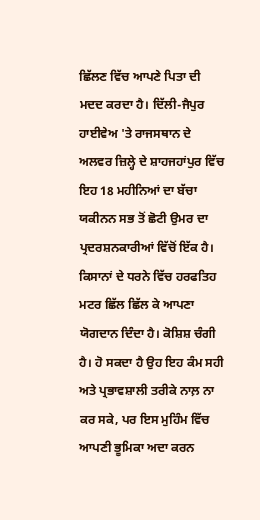ਛਿੱਲਣ ਵਿੱਚ ਆਪਣੇ ਪਿਤਾ ਦੀ ਮਦਦ ਕਰਦਾ ਹੈ। ਦਿੱਲੀ-ਜੈਪੁਰ ਹਾਈਵੇਅ 'ਤੇ ਰਾਜਸਥਾਨ ਦੇ ਅਲਵਰ ਜ਼ਿਲ੍ਹੇ ਦੇ ਸ਼ਾਹਜਹਾਂਪੁਰ ਵਿੱਚ ਇਹ 18 ਮਹੀਨਿਆਂ ਦਾ ਬੱਚਾ ਯਕੀਨਨ ਸਭ ਤੋਂ ਛੋਟੀ ਉਮਰ ਦਾ ਪ੍ਰਦਰਸ਼ਨਕਾਰੀਆਂ ਵਿੱਚੋਂ ਇੱਕ ਹੈ। ਕਿਸਾਨਾਂ ਦੇ ਧਰਨੇ ਵਿੱਚ ਹਰਫਤਿਹ ਮਟਰ ਛਿੱਲ ਛਿੱਲ ਕੇ ਆਪਣਾ ਯੋਗਦਾਨ ਦਿੰਦਾ ਹੈ। ਕੋਸ਼ਿਸ਼ ਚੰਗੀ ਹੈ। ਹੋ ਸਕਦਾ ਹੈ ਉਹ ਇਹ ਕੰਮ ਸਹੀ ਅਤੇ ਪ੍ਰਭਾਵਸ਼ਾਲੀ ਤਰੀਕੇ ਨਾਲ਼ ਨਾ ਕਰ ਸਕੇ, ਪਰ ਇਸ ਮੁਹਿੰਮ ਵਿੱਚ ਆਪਣੀ ਭੂਮਿਕਾ ਅਦਾ ਕਰਨ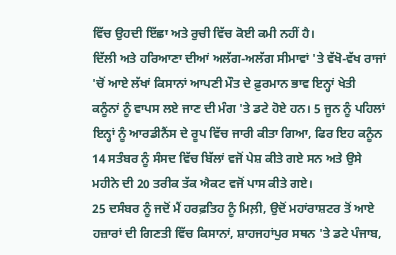ਵਿੱਚ ਉਹਦੀ ਇੱਛਾ ਅਤੇ ਰੁਚੀ ਵਿੱਚ ਕੋਈ ਕਮੀ ਨਹੀਂ ਹੈ।
ਦਿੱਲੀ ਅਤੇ ਹਰਿਆਣਾ ਦੀਆਂ ਅਲੱਗ-ਅਲੱਗ ਸੀਮਾਵਾਂ 'ਤੇ ਵੱਖੋ-ਵੱਖ ਰਾਜਾਂ 'ਚੋਂ ਆਏ ਲੱਖਾਂ ਕਿਸਾਨਾਂ ਆਪਣੀ ਮੌਤ ਦੇ ਫ਼ੁਰਮਾਨ ਭਾਵ ਇਨ੍ਹਾਂ ਖੇਤੀ ਕਨੂੰਨਾਂ ਨੂੰ ਵਾਪਸ ਲਏ ਜਾਣ ਦੀ ਮੰਗ 'ਤੇ ਡਟੇ ਹੋਏ ਹਨ। 5 ਜੂਨ ਨੂੰ ਪਹਿਲਾਂ ਇਨ੍ਹਾਂ ਨੂੰ ਆਰਡੀਨੈਂਸ ਦੇ ਰੂਪ ਵਿੱਚ ਜਾਰੀ ਕੀਤਾ ਗਿਆ, ਫਿਰ ਇਹ ਕਨੂੰਨ 14 ਸਤੰਬਰ ਨੂੰ ਸੰਸਦ ਵਿੱਚ ਬਿੱਲਾਂ ਵਜੋਂ ਪੇਸ਼ ਕੀਤੇ ਗਏ ਸਨ ਅਤੇ ਉਸੇ ਮਹੀਨੇ ਦੀ 20 ਤਰੀਕ ਤੱਕ ਐਕਟ ਵਜੋਂ ਪਾਸ ਕੀਤੇ ਗਏ।
25 ਦਸੰਬਰ ਨੂੰ ਜਦੋਂ ਮੈਂ ਹਰਫ਼ਤਿਹ ਨੂੰ ਮਿਲ਼ੀ, ਉਦੋਂ ਮਹਾਂਰਾਸ਼ਟਰ ਤੋਂ ਆਏ ਹਜ਼ਾਰਾਂ ਦੀ ਗਿਣਤੀ ਵਿੱਚ ਕਿਸਾਨਾਂ, ਸ਼ਾਹਜਹਾਂਪੁਰ ਸਥਨ 'ਤੇ ਡਟੇ ਪੰਜਾਬ,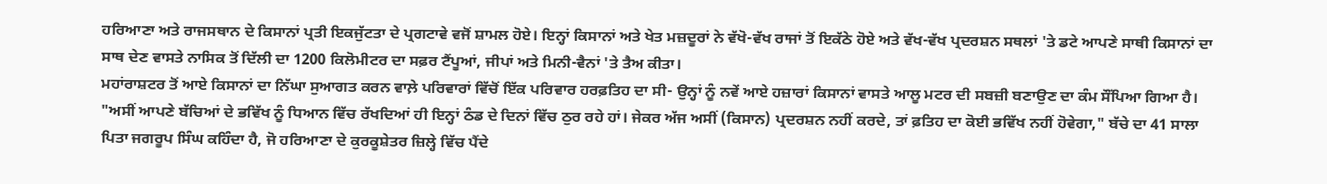ਹਰਿਆਣਾ ਅਤੇ ਰਾਜਸਥਾਨ ਦੇ ਕਿਸਾਨਾਂ ਪ੍ਰਤੀ ਇਕਜੁੱਟਤਾ ਦੇ ਪ੍ਰਗਟਾਵੇ ਵਜੋਂ ਸ਼ਾਮਲ ਹੋਏ। ਇਨ੍ਹਾਂ ਕਿਸਾਨਾਂ ਅਤੇ ਖੇਤ ਮਜ਼ਦੂਰਾਂ ਨੇ ਵੱਖੋ-ਵੱਖ ਰਾਜਾਂ ਤੋਂ ਇਕੱਠੇ ਹੋਏ ਅਤੇ ਵੱਖ-ਵੱਖ ਪ੍ਰਦਰਸ਼ਨ ਸਥਲਾਂ 'ਤੇ ਡਟੇ ਆਪਣੇ ਸਾਥੀ ਕਿਸਾਨਾਂ ਦਾ ਸਾਥ ਦੇਣ ਵਾਸਤੇ ਨਾਸਿਕ ਤੋਂ ਦਿੱਲੀ ਦਾ 1200 ਕਿਲੋਮੀਟਰ ਦਾ ਸਫ਼ਰ ਟੈਂਪੂਆਂ, ਜੀਪਾਂ ਅਤੇ ਮਿਨੀ-ਵੈਨਾਂ 'ਤੇ ਤੈਅ ਕੀਤਾ।
ਮਹਾਂਰਾਸ਼ਟਰ ਤੋਂ ਆਏ ਕਿਸਾਨਾਂ ਦਾ ਨਿੱਘਾ ਸੁਆਗਤ ਕਰਨ ਵਾਲ਼ੇ ਪਰਿਵਾਰਾਂ ਵਿੱਚੋਂ ਇੱਕ ਪਰਿਵਾਰ ਹਰਫ਼ਤਿਹ ਦਾ ਸੀ- ਉਨ੍ਹਾਂ ਨੂੰ ਨਵੇਂ ਆਏ ਹਜ਼ਾਰਾਂ ਕਿਸਾਨਾਂ ਵਾਸਤੇ ਆਲੂ ਮਟਰ ਦੀ ਸਬਜ਼ੀ ਬਣਾਉਣ ਦਾ ਕੰਮ ਸੌਂਪਿਆ ਗਿਆ ਹੈ। "ਅਸੀਂ ਆਪਣੇ ਬੱਚਿਆਂ ਦੇ ਭਵਿੱਖ ਨੂੰ ਧਿਆਨ ਵਿੱਚ ਰੱਖਦਿਆਂ ਹੀ ਇਨ੍ਹਾਂ ਠੰਡ ਦੇ ਦਿਨਾਂ ਵਿੱਚ ਠੁਰ ਰਹੇ ਹਾਂ। ਜੇਕਰ ਅੱਜ ਅਸੀਂ (ਕਿਸਾਨ) ਪ੍ਰਦਰਸ਼ਨ ਨਹੀਂ ਕਰਦੇ, ਤਾਂ ਫ਼ਤਿਹ ਦਾ ਕੋਈ ਭਵਿੱਖ ਨਹੀਂ ਹੋਵੇਗਾ," ਬੱਚੇ ਦਾ 41 ਸਾਲਾ ਪਿਤਾ ਜਗਰੂਪ ਸਿੰਘ ਕਹਿੰਦਾ ਹੈ, ਜੋ ਹਰਿਆਣਾ ਦੇ ਕੁਰਕੂਸ਼ੇਤਰ ਜ਼ਿਲ੍ਹੇ ਵਿੱਚ ਪੈਂਦੇ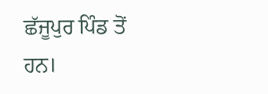ਛੱਜੂਪੁਰ ਪਿੰਡ ਤੋਂ ਹਨ।